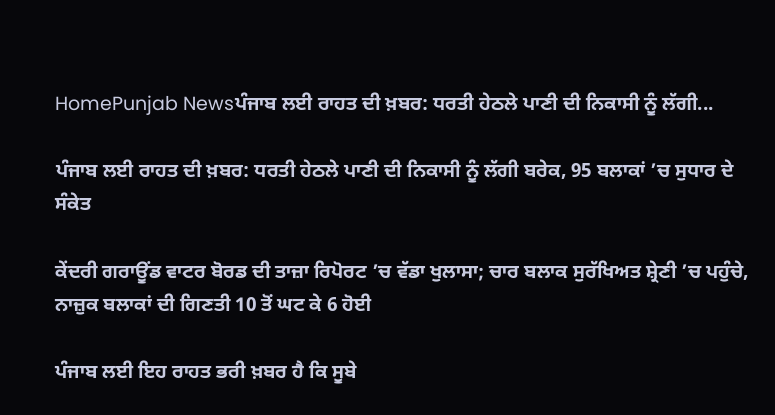HomePunjab Newsਪੰਜਾਬ ਲਈ ਰਾਹਤ ਦੀ ਖ਼ਬਰ: ਧਰਤੀ ਹੇਠਲੇ ਪਾਣੀ ਦੀ ਨਿਕਾਸੀ ਨੂੰ ਲੱਗੀ...

ਪੰਜਾਬ ਲਈ ਰਾਹਤ ਦੀ ਖ਼ਬਰ: ਧਰਤੀ ਹੇਠਲੇ ਪਾਣੀ ਦੀ ਨਿਕਾਸੀ ਨੂੰ ਲੱਗੀ ਬਰੇਕ, 95 ਬਲਾਕਾਂ ’ਚ ਸੁਧਾਰ ਦੇ ਸੰਕੇਤ

ਕੇਂਦਰੀ ਗਰਾਊਂਡ ਵਾਟਰ ਬੋਰਡ ਦੀ ਤਾਜ਼ਾ ਰਿਪੋਰਟ ’ਚ ਵੱਡਾ ਖੁਲਾਸਾ; ਚਾਰ ਬਲਾਕ ਸੁਰੱਖਿਅਤ ਸ਼੍ਰੇਣੀ ’ਚ ਪਹੁੰਚੇ, ਨਾਜ਼ੁਕ ਬਲਾਕਾਂ ਦੀ ਗਿਣਤੀ 10 ਤੋਂ ਘਟ ਕੇ 6 ਹੋਈ

ਪੰਜਾਬ ਲਈ ਇਹ ਰਾਹਤ ਭਰੀ ਖ਼ਬਰ ਹੈ ਕਿ ਸੂਬੇ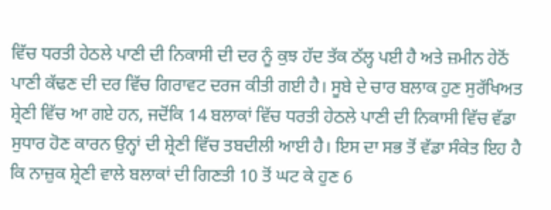ਵਿੱਚ ਧਰਤੀ ਹੇਠਲੇ ਪਾਣੀ ਦੀ ਨਿਕਾਸੀ ਦੀ ਦਰ ਨੂੰ ਕੁਝ ਹੱਦ ਤੱਕ ਠੱਲ੍ਹ ਪਈ ਹੈ ਅਤੇ ਜ਼ਮੀਨ ਹੇਠੋਂ ਪਾਣੀ ਕੱਢਣ ਦੀ ਦਰ ਵਿੱਚ ਗਿਰਾਵਟ ਦਰਜ ਕੀਤੀ ਗਈ ਹੈ। ਸੂਬੇ ਦੇ ਚਾਰ ਬਲਾਕ ਹੁਣ ਸੁਰੱਖਿਅਤ ਸ਼੍ਰੇਣੀ ਵਿੱਚ ਆ ਗਏ ਹਨ, ਜਦੋਂਕਿ 14 ਬਲਾਕਾਂ ਵਿੱਚ ਧਰਤੀ ਹੇਠਲੇ ਪਾਣੀ ਦੀ ਨਿਕਾਸੀ ਵਿੱਚ ਵੱਡਾ ਸੁਧਾਰ ਹੋਣ ਕਾਰਨ ਉਨ੍ਹਾਂ ਦੀ ਸ਼੍ਰੇਣੀ ਵਿੱਚ ਤਬਦੀਲੀ ਆਈ ਹੈ। ਇਸ ਦਾ ਸਭ ਤੋਂ ਵੱਡਾ ਸੰਕੇਤ ਇਹ ਹੈ ਕਿ ਨਾਜ਼ੁਕ ਸ਼੍ਰੇਣੀ ਵਾਲੇ ਬਲਾਕਾਂ ਦੀ ਗਿਣਤੀ 10 ਤੋਂ ਘਟ ਕੇ ਹੁਣ 6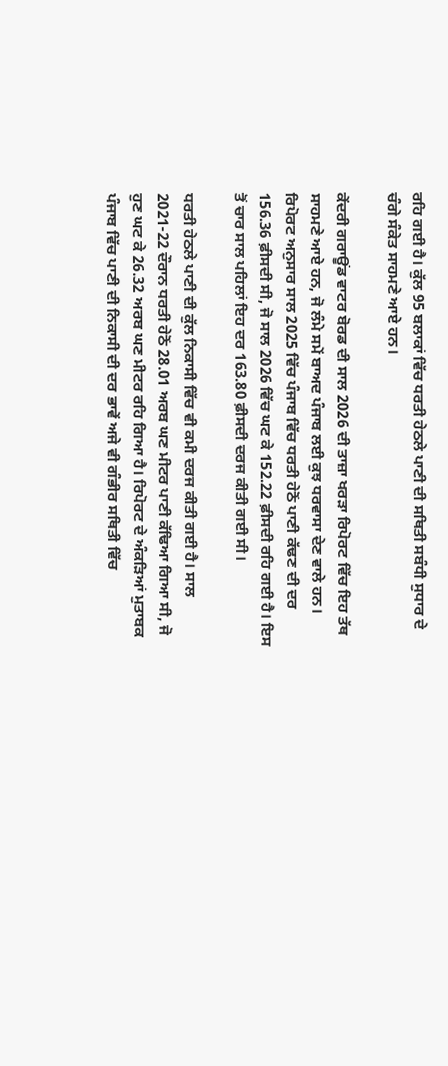ਰਹਿ ਗਈ ਹੈ। ਕੁੱਲ 95 ਬਲਾਕਾਂ ਵਿੱਚ ਧਰਤੀ ਹੇਠਲੇ ਪਾਣੀ ਦੀ ਸਥਿਤੀ ਸਬੰਧੀ ਸੁਧਾਰ ਦੇ ਚੰਗੇ ਸੰਕੇਤ ਸਾਹਮਣੇ ਆਏ ਹਨ।

ਕੇਂਦਰੀ ਗਰਾਊਂਡ ਵਾਟਰ ਬੋਰਡ ਦੀ ਸਾਲ 2026 ਦੀ ਤਾਜ਼ਾ ਖਰੜਾ ਰਿਪੋਰਟ ਵਿੱਚ ਇਹ ਤੱਥ ਸਾਹਮਣੇ ਆਏ ਹਨ, ਜੋ ਲੰਮੇ ਸਮੇਂ ਬਾਅਦ ਪੰਜਾਬ ਲਈ ਕੁਝ ਧਰਵਾਸਾ ਦੇਣ ਵਾਲੇ ਹਨ। ਰਿਪੋਰਟ ਅਨੁਸਾਰ ਸਾਲ 2025 ਵਿੱਚ ਪੰਜਾਬ ਵਿੱਚ ਧਰਤੀ ਹੇਠੋਂ ਪਾਣੀ ਕੱਢਣ ਦੀ ਦਰ 156.36 ਫ਼ੀਸਦੀ ਸੀ, ਜੋ ਸਾਲ 2026 ਵਿੱਚ ਘਟ ਕੇ 152.22 ਫ਼ੀਸਦੀ ਰਹਿ ਗਈ ਹੈ। ਇਸ ਤੋਂ ਚਾਰ ਸਾਲ ਪਹਿਲਾਂ ਇਹ ਦਰ 163.80 ਫ਼ੀਸਦੀ ਦਰਜ ਕੀਤੀ ਗਈ ਸੀ।

ਧਰਤੀ ਹੇਠਲੇ ਪਾਣੀ ਦੀ ਕੁੱਲ ਨਿਕਾਸੀ ਵਿੱਚ ਵੀ ਕਮੀ ਦਰਜ ਕੀਤੀ ਗਈ ਹੈ। ਸਾਲ 2021-22 ਦੌਰਾਨ ਧਰਤੀ ਹੇਠੋਂ 28.01 ਅਰਬ ਘਣ ਮੀਟਰ ਪਾਣੀ ਕੱਢਿਆ ਗਿਆ ਸੀ, ਜੋ ਹੁਣ ਘਟ ਕੇ 26.32 ਅਰਬ ਘਣ ਮੀਟਰ ਰਹਿ ਗਿਆ ਹੈ। ਰਿਪੋਰਟ ਦੇ ਅੰਕੜਿਆਂ ਮੁਤਾਬਕ ਪੰਜਾਬ ਵਿੱਚ ਪਾਣੀ ਦੀ ਨਿਕਾਸੀ ਦੀ ਦਰ ਭਾਵੇਂ ਅਜੇ ਵੀ ਗੰਭੀਰ ਸਥਿਤੀ ਵਿੱਚ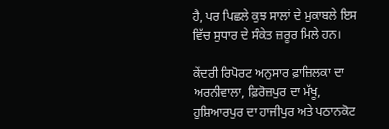ਹੈ, ਪਰ ਪਿਛਲੇ ਕੁਝ ਸਾਲਾਂ ਦੇ ਮੁਕਾਬਲੇ ਇਸ ਵਿੱਚ ਸੁਧਾਰ ਦੇ ਸੰਕੇਤ ਜ਼ਰੂਰ ਮਿਲੇ ਹਨ।

ਕੇਂਦਰੀ ਰਿਪੋਰਟ ਅਨੁਸਾਰ ਫ਼ਾਜ਼ਿਲਕਾ ਦਾ ਅਰਨੀਵਾਲਾ, ਫ਼ਿਰੋਜ਼ਪੁਰ ਦਾ ਮੱਖੂ, ਹੁਸ਼ਿਆਰਪੁਰ ਦਾ ਹਾਜੀਪੁਰ ਅਤੇ ਪਠਾਨਕੋਟ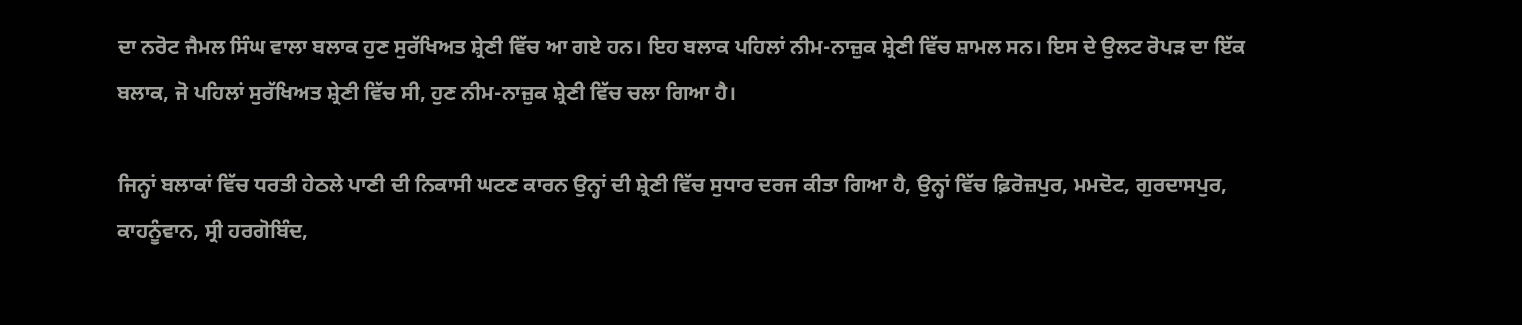ਦਾ ਨਰੋਟ ਜੈਮਲ ਸਿੰਘ ਵਾਲਾ ਬਲਾਕ ਹੁਣ ਸੁਰੱਖਿਅਤ ਸ਼੍ਰੇਣੀ ਵਿੱਚ ਆ ਗਏ ਹਨ। ਇਹ ਬਲਾਕ ਪਹਿਲਾਂ ਨੀਮ-ਨਾਜ਼ੁਕ ਸ਼੍ਰੇਣੀ ਵਿੱਚ ਸ਼ਾਮਲ ਸਨ। ਇਸ ਦੇ ਉਲਟ ਰੋਪੜ ਦਾ ਇੱਕ ਬਲਾਕ, ਜੋ ਪਹਿਲਾਂ ਸੁਰੱਖਿਅਤ ਸ਼੍ਰੇਣੀ ਵਿੱਚ ਸੀ, ਹੁਣ ਨੀਮ-ਨਾਜ਼ੁਕ ਸ਼੍ਰੇਣੀ ਵਿੱਚ ਚਲਾ ਗਿਆ ਹੈ।

ਜਿਨ੍ਹਾਂ ਬਲਾਕਾਂ ਵਿੱਚ ਧਰਤੀ ਹੇਠਲੇ ਪਾਣੀ ਦੀ ਨਿਕਾਸੀ ਘਟਣ ਕਾਰਨ ਉਨ੍ਹਾਂ ਦੀ ਸ਼੍ਰੇਣੀ ਵਿੱਚ ਸੁਧਾਰ ਦਰਜ ਕੀਤਾ ਗਿਆ ਹੈ, ਉਨ੍ਹਾਂ ਵਿੱਚ ਫ਼ਿਰੋਜ਼ਪੁਰ, ਮਮਦੋਟ, ਗੁਰਦਾਸਪੁਰ, ਕਾਹਨੂੰਵਾਨ, ਸ੍ਰੀ ਹਰਗੋਬਿੰਦ,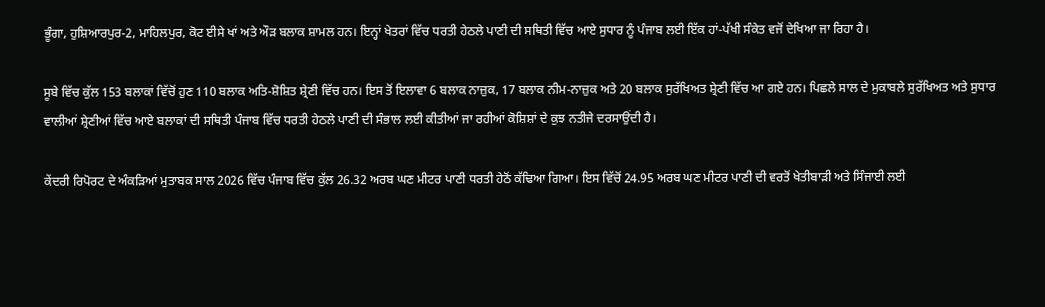ਭੂੰਗਾ, ਹੁਸ਼ਿਆਰਪੁਰ-2, ਮਾਹਿਲਪੁਰ, ਕੋਟ ਈਸੇ ਖਾਂ ਅਤੇ ਔੜ ਬਲਾਕ ਸ਼ਾਮਲ ਹਨ। ਇਨ੍ਹਾਂ ਖੇਤਰਾਂ ਵਿੱਚ ਧਰਤੀ ਹੇਠਲੇ ਪਾਣੀ ਦੀ ਸਥਿਤੀ ਵਿੱਚ ਆਏ ਸੁਧਾਰ ਨੂੰ ਪੰਜਾਬ ਲਈ ਇੱਕ ਹਾਂ-ਪੱਖੀ ਸੰਕੇਤ ਵਜੋਂ ਦੇਖਿਆ ਜਾ ਰਿਹਾ ਹੈ।

ਸੂਬੇ ਵਿੱਚ ਕੁੱਲ 153 ਬਲਾਕਾਂ ਵਿੱਚੋਂ ਹੁਣ 110 ਬਲਾਕ ਅਤਿ-ਸ਼ੋਸ਼ਿਤ ਸ਼੍ਰੇਣੀ ਵਿੱਚ ਹਨ। ਇਸ ਤੋਂ ਇਲਾਵਾ 6 ਬਲਾਕ ਨਾਜ਼ੁਕ, 17 ਬਲਾਕ ਨੀਮ-ਨਾਜ਼ੁਕ ਅਤੇ 20 ਬਲਾਕ ਸੁਰੱਖਿਅਤ ਸ਼੍ਰੇਣੀ ਵਿੱਚ ਆ ਗਏ ਹਨ। ਪਿਛਲੇ ਸਾਲ ਦੇ ਮੁਕਾਬਲੇ ਸੁਰੱਖਿਅਤ ਅਤੇ ਸੁਧਾਰ ਵਾਲੀਆਂ ਸ਼੍ਰੇਣੀਆਂ ਵਿੱਚ ਆਏ ਬਲਾਕਾਂ ਦੀ ਸਥਿਤੀ ਪੰਜਾਬ ਵਿੱਚ ਧਰਤੀ ਹੇਠਲੇ ਪਾਣੀ ਦੀ ਸੰਭਾਲ ਲਈ ਕੀਤੀਆਂ ਜਾ ਰਹੀਆਂ ਕੋਸ਼ਿਸ਼ਾਂ ਦੇ ਕੁਝ ਨਤੀਜੇ ਦਰਸਾਉਂਦੀ ਹੈ।

ਕੇਂਦਰੀ ਰਿਪੋਰਟ ਦੇ ਅੰਕੜਿਆਂ ਮੁਤਾਬਕ ਸਾਲ 2026 ਵਿੱਚ ਪੰਜਾਬ ਵਿੱਚ ਕੁੱਲ 26.32 ਅਰਬ ਘਣ ਮੀਟਰ ਪਾਣੀ ਧਰਤੀ ਹੇਠੋਂ ਕੱਢਿਆ ਗਿਆ। ਇਸ ਵਿੱਚੋਂ 24.95 ਅਰਬ ਘਣ ਮੀਟਰ ਪਾਣੀ ਦੀ ਵਰਤੋਂ ਖੇਤੀਬਾੜੀ ਅਤੇ ਸਿੰਜਾਈ ਲਈ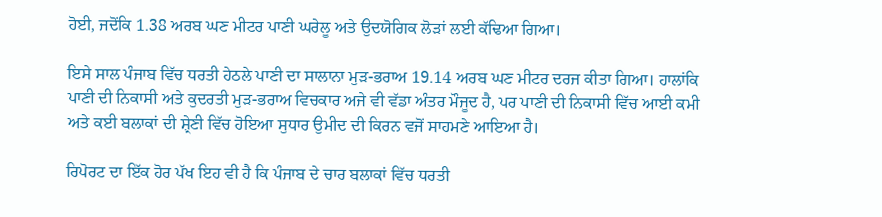ਹੋਈ, ਜਦੋਂਕਿ 1.38 ਅਰਬ ਘਣ ਮੀਟਰ ਪਾਣੀ ਘਰੇਲੂ ਅਤੇ ਉਦਯੋਗਿਕ ਲੋੜਾਂ ਲਈ ਕੱਢਿਆ ਗਿਆ।

ਇਸੇ ਸਾਲ ਪੰਜਾਬ ਵਿੱਚ ਧਰਤੀ ਹੇਠਲੇ ਪਾਣੀ ਦਾ ਸਾਲਾਨਾ ਮੁੜ-ਭਰਾਅ 19.14 ਅਰਬ ਘਣ ਮੀਟਰ ਦਰਜ ਕੀਤਾ ਗਿਆ। ਹਾਲਾਂਕਿ ਪਾਣੀ ਦੀ ਨਿਕਾਸੀ ਅਤੇ ਕੁਦਰਤੀ ਮੁੜ-ਭਰਾਅ ਵਿਚਕਾਰ ਅਜੇ ਵੀ ਵੱਡਾ ਅੰਤਰ ਮੌਜੂਦ ਹੈ, ਪਰ ਪਾਣੀ ਦੀ ਨਿਕਾਸੀ ਵਿੱਚ ਆਈ ਕਮੀ ਅਤੇ ਕਈ ਬਲਾਕਾਂ ਦੀ ਸ਼੍ਰੇਣੀ ਵਿੱਚ ਹੋਇਆ ਸੁਧਾਰ ਉਮੀਦ ਦੀ ਕਿਰਨ ਵਜੋਂ ਸਾਹਮਣੇ ਆਇਆ ਹੈ।

ਰਿਪੋਰਟ ਦਾ ਇੱਕ ਹੋਰ ਪੱਖ ਇਹ ਵੀ ਹੈ ਕਿ ਪੰਜਾਬ ਦੇ ਚਾਰ ਬਲਾਕਾਂ ਵਿੱਚ ਧਰਤੀ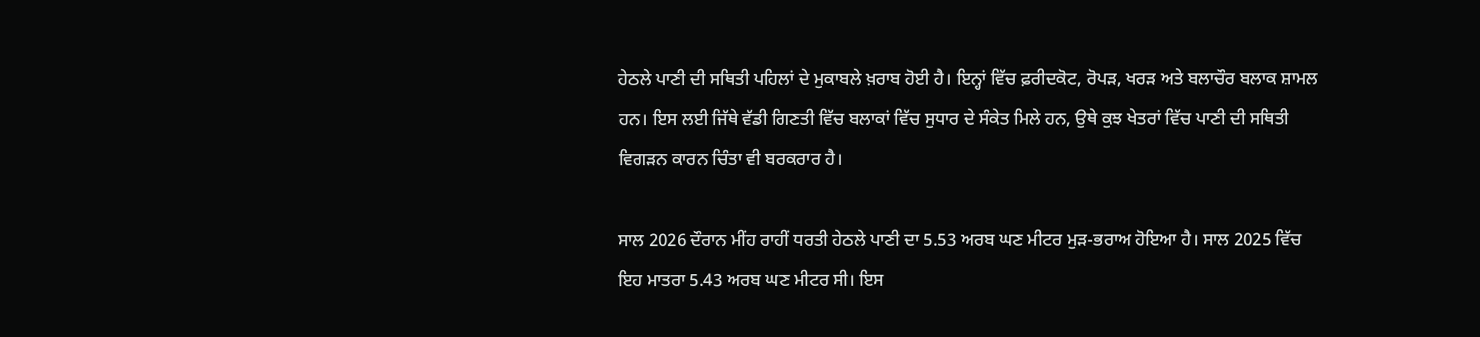ਹੇਠਲੇ ਪਾਣੀ ਦੀ ਸਥਿਤੀ ਪਹਿਲਾਂ ਦੇ ਮੁਕਾਬਲੇ ਖ਼ਰਾਬ ਹੋਈ ਹੈ। ਇਨ੍ਹਾਂ ਵਿੱਚ ਫ਼ਰੀਦਕੋਟ, ਰੋਪੜ, ਖਰੜ ਅਤੇ ਬਲਾਚੌਰ ਬਲਾਕ ਸ਼ਾਮਲ ਹਨ। ਇਸ ਲਈ ਜਿੱਥੇ ਵੱਡੀ ਗਿਣਤੀ ਵਿੱਚ ਬਲਾਕਾਂ ਵਿੱਚ ਸੁਧਾਰ ਦੇ ਸੰਕੇਤ ਮਿਲੇ ਹਨ, ਉਥੇ ਕੁਝ ਖੇਤਰਾਂ ਵਿੱਚ ਪਾਣੀ ਦੀ ਸਥਿਤੀ ਵਿਗੜਨ ਕਾਰਨ ਚਿੰਤਾ ਵੀ ਬਰਕਰਾਰ ਹੈ।

ਸਾਲ 2026 ਦੌਰਾਨ ਮੀਂਹ ਰਾਹੀਂ ਧਰਤੀ ਹੇਠਲੇ ਪਾਣੀ ਦਾ 5.53 ਅਰਬ ਘਣ ਮੀਟਰ ਮੁੜ-ਭਰਾਅ ਹੋਇਆ ਹੈ। ਸਾਲ 2025 ਵਿੱਚ ਇਹ ਮਾਤਰਾ 5.43 ਅਰਬ ਘਣ ਮੀਟਰ ਸੀ। ਇਸ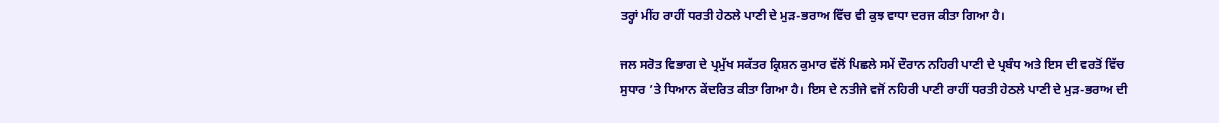ਤਰ੍ਹਾਂ ਮੀਂਹ ਰਾਹੀਂ ਧਰਤੀ ਹੇਠਲੇ ਪਾਣੀ ਦੇ ਮੁੜ-ਭਰਾਅ ਵਿੱਚ ਵੀ ਕੁਝ ਵਾਧਾ ਦਰਜ ਕੀਤਾ ਗਿਆ ਹੈ।

ਜਲ ਸਰੋਤ ਵਿਭਾਗ ਦੇ ਪ੍ਰਮੁੱਖ ਸਕੱਤਰ ਕ੍ਰਿਸ਼ਨ ਕੁਮਾਰ ਵੱਲੋਂ ਪਿਛਲੇ ਸਮੇਂ ਦੌਰਾਨ ਨਹਿਰੀ ਪਾਣੀ ਦੇ ਪ੍ਰਬੰਧ ਅਤੇ ਇਸ ਦੀ ਵਰਤੋਂ ਵਿੱਚ ਸੁਧਾਰ ’ਤੇ ਧਿਆਨ ਕੇਂਦਰਿਤ ਕੀਤਾ ਗਿਆ ਹੈ। ਇਸ ਦੇ ਨਤੀਜੇ ਵਜੋਂ ਨਹਿਰੀ ਪਾਣੀ ਰਾਹੀਂ ਧਰਤੀ ਹੇਠਲੇ ਪਾਣੀ ਦੇ ਮੁੜ-ਭਰਾਅ ਦੀ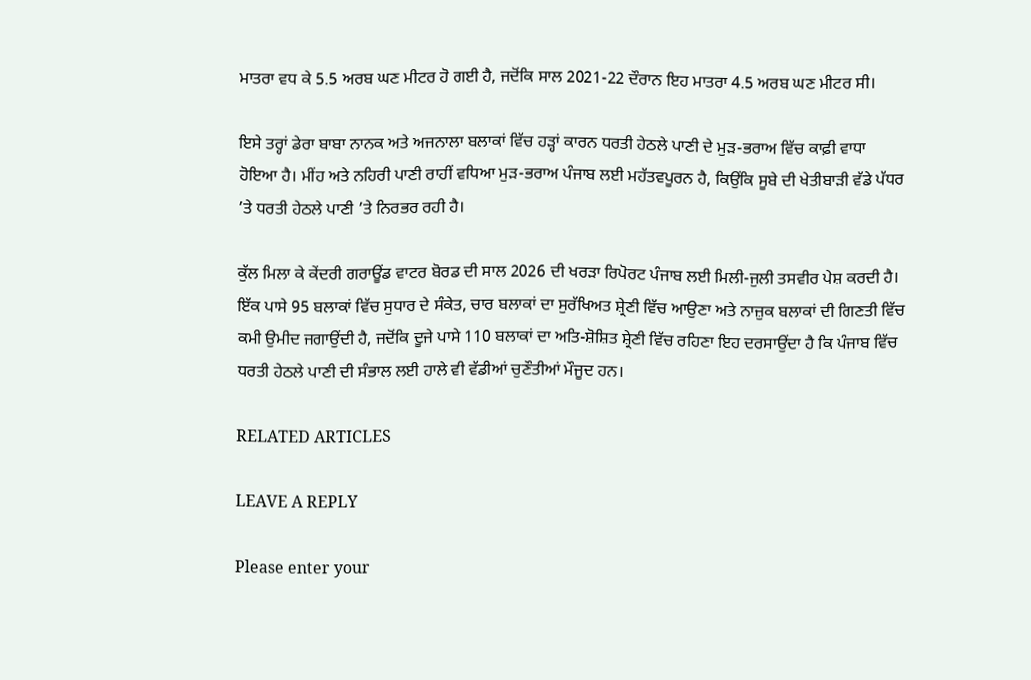ਮਾਤਰਾ ਵਧ ਕੇ 5.5 ਅਰਬ ਘਣ ਮੀਟਰ ਹੋ ਗਈ ਹੈ, ਜਦੋਂਕਿ ਸਾਲ 2021-22 ਦੌਰਾਨ ਇਹ ਮਾਤਰਾ 4.5 ਅਰਬ ਘਣ ਮੀਟਰ ਸੀ।

ਇਸੇ ਤਰ੍ਹਾਂ ਡੇਰਾ ਬਾਬਾ ਨਾਨਕ ਅਤੇ ਅਜਨਾਲਾ ਬਲਾਕਾਂ ਵਿੱਚ ਹੜ੍ਹਾਂ ਕਾਰਨ ਧਰਤੀ ਹੇਠਲੇ ਪਾਣੀ ਦੇ ਮੁੜ-ਭਰਾਅ ਵਿੱਚ ਕਾਫ਼ੀ ਵਾਧਾ ਹੋਇਆ ਹੈ। ਮੀਂਹ ਅਤੇ ਨਹਿਰੀ ਪਾਣੀ ਰਾਹੀਂ ਵਧਿਆ ਮੁੜ-ਭਰਾਅ ਪੰਜਾਬ ਲਈ ਮਹੱਤਵਪੂਰਨ ਹੈ, ਕਿਉਂਕਿ ਸੂਬੇ ਦੀ ਖੇਤੀਬਾੜੀ ਵੱਡੇ ਪੱਧਰ ’ਤੇ ਧਰਤੀ ਹੇਠਲੇ ਪਾਣੀ ’ਤੇ ਨਿਰਭਰ ਰਹੀ ਹੈ।

ਕੁੱਲ ਮਿਲਾ ਕੇ ਕੇਂਦਰੀ ਗਰਾਊਂਡ ਵਾਟਰ ਬੋਰਡ ਦੀ ਸਾਲ 2026 ਦੀ ਖਰੜਾ ਰਿਪੋਰਟ ਪੰਜਾਬ ਲਈ ਮਿਲੀ-ਜੁਲੀ ਤਸਵੀਰ ਪੇਸ਼ ਕਰਦੀ ਹੈ। ਇੱਕ ਪਾਸੇ 95 ਬਲਾਕਾਂ ਵਿੱਚ ਸੁਧਾਰ ਦੇ ਸੰਕੇਤ, ਚਾਰ ਬਲਾਕਾਂ ਦਾ ਸੁਰੱਖਿਅਤ ਸ਼੍ਰੇਣੀ ਵਿੱਚ ਆਉਣਾ ਅਤੇ ਨਾਜ਼ੁਕ ਬਲਾਕਾਂ ਦੀ ਗਿਣਤੀ ਵਿੱਚ ਕਮੀ ਉਮੀਦ ਜਗਾਉਂਦੀ ਹੈ, ਜਦੋਂਕਿ ਦੂਜੇ ਪਾਸੇ 110 ਬਲਾਕਾਂ ਦਾ ਅਤਿ-ਸ਼ੋਸ਼ਿਤ ਸ਼੍ਰੇਣੀ ਵਿੱਚ ਰਹਿਣਾ ਇਹ ਦਰਸਾਉਂਦਾ ਹੈ ਕਿ ਪੰਜਾਬ ਵਿੱਚ ਧਰਤੀ ਹੇਠਲੇ ਪਾਣੀ ਦੀ ਸੰਭਾਲ ਲਈ ਹਾਲੇ ਵੀ ਵੱਡੀਆਂ ਚੁਣੌਤੀਆਂ ਮੌਜੂਦ ਹਨ।

RELATED ARTICLES

LEAVE A REPLY

Please enter your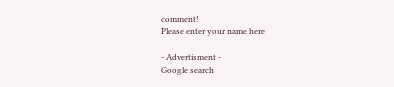comment!
Please enter your name here

- Advertisment -
Google search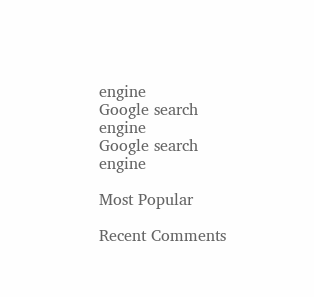engine
Google search engine
Google search engine

Most Popular

Recent Comments